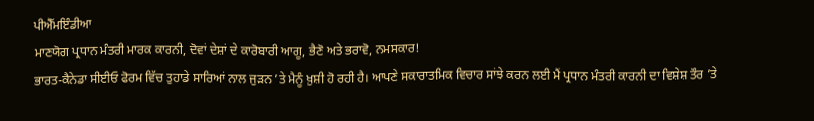ਪੀਐੱਮਇੰਡੀਆ
ਮਾਣਯੋਗ ਪ੍ਰਧਾਨ ਮੰਤਰੀ ਮਾਰਕ ਕਾਰਨੀ, ਦੋਵਾਂ ਦੇਸ਼ਾਂ ਦੇ ਕਾਰੋਬਾਰੀ ਆਗੂ, ਭੈਣੋ ਅਤੇ ਭਰਾਵੋ, ਨਮਸਕਾਰ!
ਭਾਰਤ-ਕੈਨੇਡਾ ਸੀਈਓ ਫੋਰਮ ਵਿੱਚ ਤੁਹਾਡੇ ਸਾਰਿਆਂ ਨਾਲ ਜੁੜਨ ’ਤੇ ਮੈਨੂੰ ਖ਼ੁਸ਼ੀ ਹੋ ਰਹੀ ਹੈ। ਆਪਣੇ ਸਕਾਰਾਤਮਿਕ ਵਿਚਾਰ ਸਾਂਝੇ ਕਰਨ ਲਈ ਮੈਂ ਪ੍ਰਧਾਨ ਮੰਤਰੀ ਕਾਰਨੀ ਦਾ ਵਿਸ਼ੇਸ਼ ਤੌਰ ’ਤੇ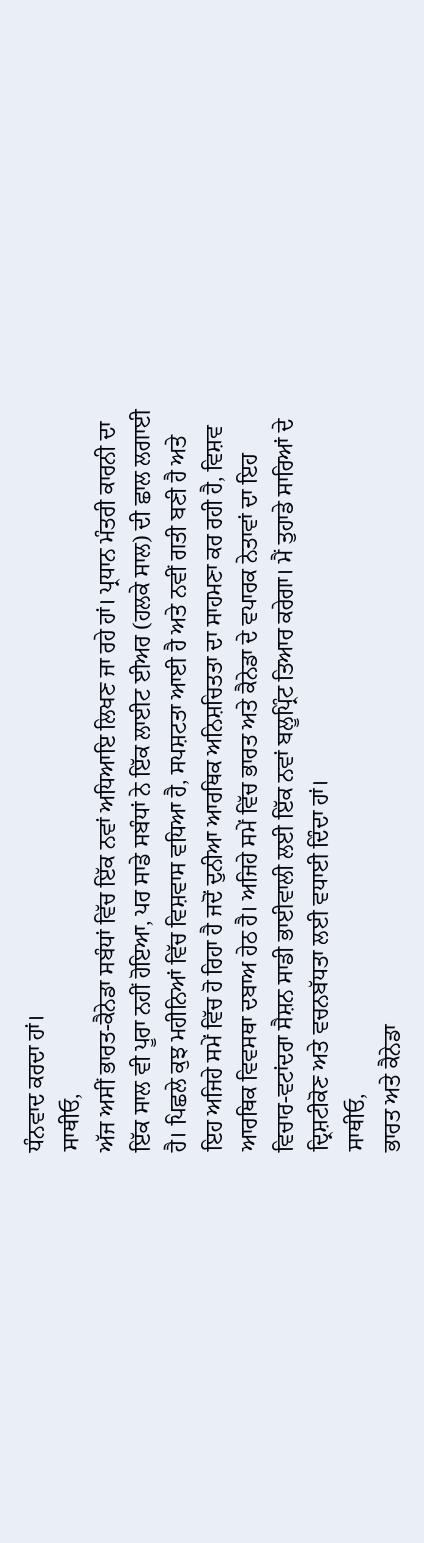ਧੰਨਵਾਦ ਕਰਦਾ ਹਾਂ।
ਸਾਥੀਓ,
ਅੱਜ ਅਸੀਂ ਭਾਰਤ-ਕੈਨੇਡਾ ਸਬੰਧਾਂ ਵਿੱਚ ਇੱਕ ਨਵਾਂ ਅਧਿਆਇ ਲਿਖਣ ਜਾ ਰਹੇ ਹਾਂ। ਪ੍ਰਧਾਨ ਮੰਤਰੀ ਕਾਰਨੀ ਦਾ ਇੱਕ ਸਾਲ ਵੀ ਪੂਰਾ ਨਹੀਂ ਹੋਇਆ, ਪਰ ਸਾਡੇ ਸਬੰਧਾਂ ਨੇ ਇੱਕ ਲਾਈਟ ਈਅਰ (ਹਲਕੇ ਸਾਲ) ਦੀ ਛਾਲ ਲਗਾਈ ਹੈ। ਪਿਛਲੇ ਕੁਝ ਮਹੀਨਿਆਂ ਵਿੱਚ ਵਿਸ਼ਵਾਸ ਵਧਿਆ ਹੈ, ਸਪਸ਼ਟਤਾ ਆਈ ਹੈ ਅਤੇ ਨਵੀਂ ਗਤੀ ਬਣੀ ਹੈ ਅਤੇ ਇਹ ਅਜਿਹੇ ਸਮੇਂ ਵਿੱਚ ਹੋ ਰਿਹਾ ਹੈ ਜਦੋਂ ਦੁਨੀਆ ਆਰਥਿਕ ਅਨਿਸ਼ਚਿਤਤਾ ਦਾ ਸਾਹਮਣਾ ਕਰ ਰਹੀ ਹੈ, ਵਿਸ਼ਵ ਆਰਥਿਕ ਵਿਵਸਥਾ ਦਬਾਅ ਹੇਠ ਹੈ। ਅਜਿਹੇ ਸਮੇਂ ਵਿੱਚ ਭਾਰਤ ਅਤੇ ਕੈਨੇਡਾ ਦੇ ਵਪਾਰਕ ਨੇਤਾਵਾਂ ਦਾ ਇਹ ਵਿਚਾਰ-ਵਟਾਂਦਰਾ ਸੈਸ਼ਨ ਸਾਡੀ ਭਾਈਵਾਲੀ ਲਈ ਇੱਕ ਨਵਾਂ ਬਲੂਪ੍ਰਿੰਟ ਤਿਆਰ ਕਰੇਗਾ। ਮੈਂ ਤੁਹਾਡੇ ਸਾਰਿਆਂ ਦੇ ਦ੍ਰਿਸ਼ਟੀਕੋਣ ਅਤੇ ਵਚਨਬੱਧਤਾ ਲਈ ਵਧਾਈ ਦਿੰਦਾ ਹਾਂ।
ਸਾਥੀਓ,
ਭਾਰਤ ਅਤੇ ਕੈਨੇਡਾ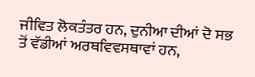ਜੀਵਿਤ ਲੋਕਤੰਤਰ ਹਨ, ਦੁਨੀਆ ਦੀਆਂ ਦੋ ਸਭ ਤੋਂ ਵੱਡੀਆਂ ਅਰਥਵਿਵਸਥਾਵਾਂ ਹਨ,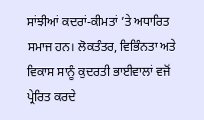ਸਾਂਝੀਆਂ ਕਦਰਾਂ-ਕੀਮਤਾਂ ’ਤੇ ਅਧਾਰਿਤ ਸਮਾਜ ਹਨ। ਲੋਕਤੰਤਰ, ਵਿਭਿੰਨਤਾ ਅਤੇ ਵਿਕਾਸ ਸਾਨੂੰ ਕੁਦਰਤੀ ਭਾਈਵਾਲਾਂ ਵਜੋਂ ਪ੍ਰੇਰਿਤ ਕਰਦੇ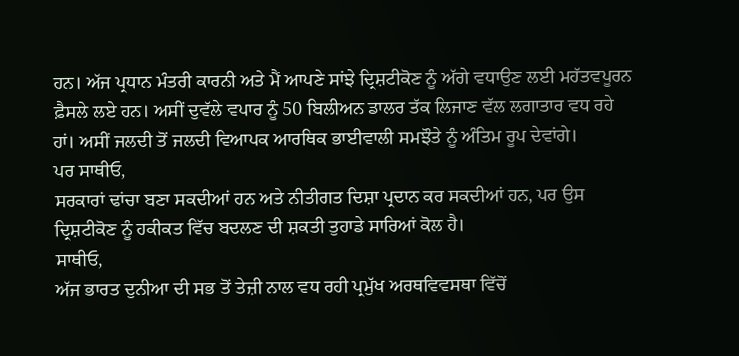ਹਨ। ਅੱਜ ਪ੍ਰਧਾਨ ਮੰਤਰੀ ਕਾਰਨੀ ਅਤੇ ਮੈਂ ਆਪਣੇ ਸਾਂਝੇ ਦ੍ਰਿਸ਼ਟੀਕੋਣ ਨੂੰ ਅੱਗੇ ਵਧਾਉਣ ਲਈ ਮਹੱਤਵਪੂਰਨ ਫ਼ੈਸਲੇ ਲਏ ਹਨ। ਅਸੀਂ ਦੁਵੱਲੇ ਵਪਾਰ ਨੂੰ 50 ਬਿਲੀਅਨ ਡਾਲਰ ਤੱਕ ਲਿਜਾਣ ਵੱਲ ਲਗਾਤਾਰ ਵਧ ਰਹੇ ਹਾਂ। ਅਸੀਂ ਜਲਦੀ ਤੋਂ ਜਲਦੀ ਵਿਆਪਕ ਆਰਥਿਕ ਭਾਈਵਾਲੀ ਸਮਝੌਤੇ ਨੂੰ ਅੰਤਿਮ ਰੂਪ ਦੇਵਾਂਗੇ।
ਪਰ ਸਾਥੀਓ,
ਸਰਕਾਰਾਂ ਢਾਂਚਾ ਬਣਾ ਸਕਦੀਆਂ ਹਨ ਅਤੇ ਨੀਤੀਗਤ ਦਿਸ਼ਾ ਪ੍ਰਦਾਨ ਕਰ ਸਕਦੀਆਂ ਹਨ, ਪਰ ਉਸ ਦ੍ਰਿਸ਼ਟੀਕੋਣ ਨੂੰ ਹਕੀਕਤ ਵਿੱਚ ਬਦਲਣ ਦੀ ਸ਼ਕਤੀ ਤੁਹਾਡੇ ਸਾਰਿਆਂ ਕੋਲ ਹੈ।
ਸਾਥੀਓ,
ਅੱਜ ਭਾਰਤ ਦੁਨੀਆ ਦੀ ਸਭ ਤੋਂ ਤੇਜ਼ੀ ਨਾਲ ਵਧ ਰਹੀ ਪ੍ਰਮੁੱਖ ਅਰਥਵਿਵਸਥਾ ਵਿੱਚੋਂ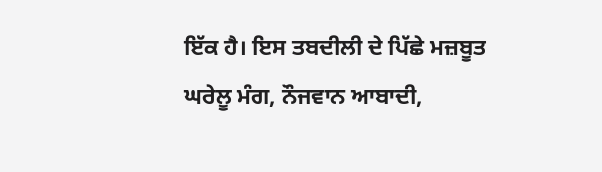ਇੱਕ ਹੈ। ਇਸ ਤਬਦੀਲੀ ਦੇ ਪਿੱਛੇ ਮਜ਼ਬੂਤ ਘਰੇਲੂ ਮੰਗ, ਨੌਜਵਾਨ ਆਬਾਦੀ,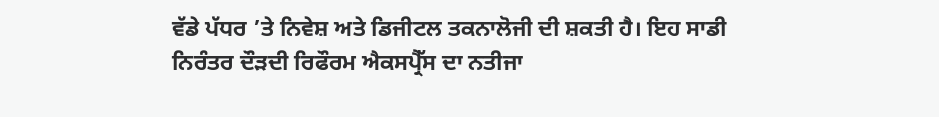ਵੱਡੇ ਪੱਧਰ ’ਤੇ ਨਿਵੇਸ਼ ਅਤੇ ਡਿਜੀਟਲ ਤਕਨਾਲੋਜੀ ਦੀ ਸ਼ਕਤੀ ਹੈ। ਇਹ ਸਾਡੀ ਨਿਰੰਤਰ ਦੌੜਦੀ ਰਿਫੌਰਮ ਐਕਸਪ੍ਰੈੱਸ ਦਾ ਨਤੀਜਾ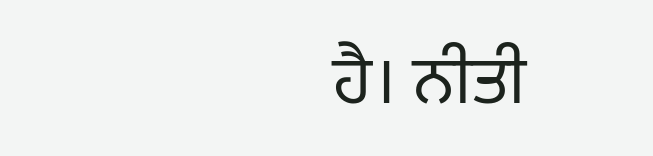ਹੈ। ਨੀਤੀ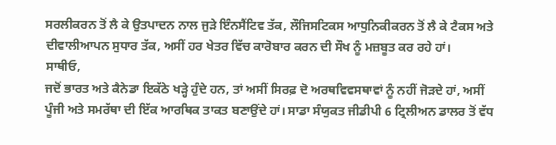ਸਰਲੀਕਰਨ ਤੋਂ ਲੈ ਕੇ ਉਤਪਾਦਨ ਨਾਲ ਜੁੜੇ ਇੰਨਸੈਂਟਿਵ ਤੱਕ, ਲੌਜਿਸਟਿਕਸ ਆਧੁਨਿਕੀਕਰਨ ਤੋਂ ਲੈ ਕੇ ਟੈਕਸ ਅਤੇ ਦੀਵਾਲੀਆਪਨ ਸੁਧਾਰ ਤੱਕ, ਅਸੀਂ ਹਰ ਖੇਤਰ ਵਿੱਚ ਕਾਰੋਬਾਰ ਕਰਨ ਦੀ ਸੌਖ ਨੂੰ ਮਜ਼ਬੂਤ ਕਰ ਰਹੇ ਹਾਂ।
ਸਾਥੀਓ,
ਜਦੋਂ ਭਾਰਤ ਅਤੇ ਕੈਨੇਡਾ ਇਕੱਠੇ ਖੜ੍ਹੇ ਹੁੰਦੇ ਹਨ, ਤਾਂ ਅਸੀਂ ਸਿਰਫ਼ ਦੋ ਅਰਥਵਿਵਸਥਾਵਾਂ ਨੂੰ ਨਹੀਂ ਜੋੜਦੇ ਹਾਂ, ਅਸੀਂ ਪੂੰਜੀ ਅਤੇ ਸਮਰੱਥਾ ਦੀ ਇੱਕ ਆਰਥਿਕ ਤਾਕਤ ਬਣਾਉਂਦੇ ਹਾਂ। ਸਾਡਾ ਸੰਯੁਕਤ ਜੀਡੀਪੀ 6 ਟ੍ਰਿਲੀਅਨ ਡਾਲਰ ਤੋਂ ਵੱਧ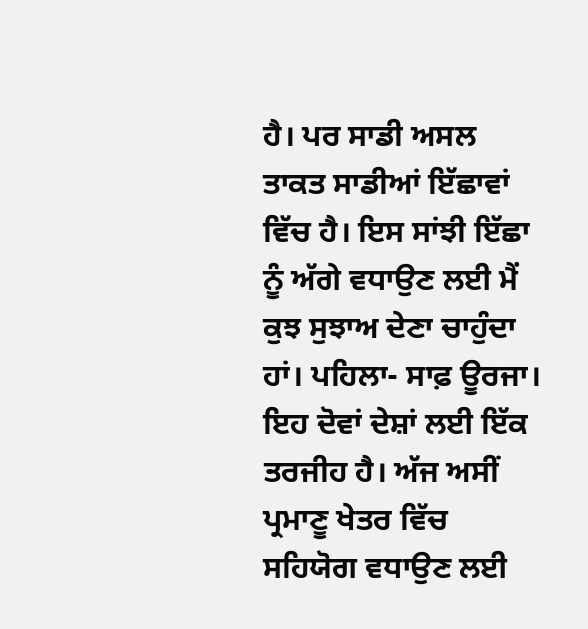ਹੈ। ਪਰ ਸਾਡੀ ਅਸਲ ਤਾਕਤ ਸਾਡੀਆਂ ਇੱਛਾਵਾਂ ਵਿੱਚ ਹੈ। ਇਸ ਸਾਂਝੀ ਇੱਛਾ ਨੂੰ ਅੱਗੇ ਵਧਾਉਣ ਲਈ ਮੈਂ ਕੁਝ ਸੁਝਾਅ ਦੇਣਾ ਚਾਹੁੰਦਾ ਹਾਂ। ਪਹਿਲਾ- ਸਾਫ਼ ਊਰਜਾ। ਇਹ ਦੋਵਾਂ ਦੇਸ਼ਾਂ ਲਈ ਇੱਕ ਤਰਜੀਹ ਹੈ। ਅੱਜ ਅਸੀਂ ਪ੍ਰਮਾਣੂ ਖੇਤਰ ਵਿੱਚ ਸਹਿਯੋਗ ਵਧਾਉਣ ਲਈ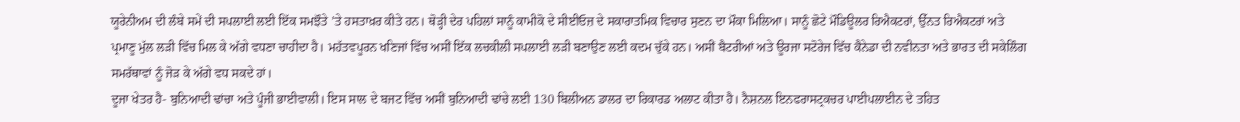ਯੂਰੇਨੀਅਮ ਦੀ ਲੰਬੇ ਸਮੇਂ ਦੀ ਸਪਲਾਈ ਲਈ ਇੱਕ ਸਮਝੌਤੇ ’ਤੇ ਹਸਤਾਖ਼ਰ ਕੀਤੇ ਹਨ। ਥੋੜ੍ਹੀ ਦੇਰ ਪਹਿਲਾਂ ਸਾਨੂੰ ਕਾਮੀਕੋ ਦੇ ਸੀਈਓਜ਼ ਦੇ ਸਕਾਰਾਤਮਿਕ ਵਿਚਾਰ ਸੁਣਨ ਦਾ ਮੌਕਾ ਮਿਲਿਆ। ਸਾਨੂੰ ਛੋਟੇ ਮੌਡਿਊਲਰ ਰਿਐਕਟਰਾਂ, ਉੱਨਤ ਰਿਐਕਟਰਾਂ ਅਤੇ ਪ੍ਰਮਾਣੂ ਮੁੱਲ ਲੜੀ ਵਿੱਚ ਮਿਲ ਕੇ ਅੱਗੇ ਵਧਣਾ ਚਾਹੀਦਾ ਹੈ। ਮਹੱਤਵਪੂਰਨ ਖਣਿਜਾਂ ਵਿੱਚ ਅਸੀਂ ਇੱਕ ਲਚਕੀਲੀ ਸਪਲਾਈ ਲੜੀ ਬਣਾਉਣ ਲਈ ਕਦਮ ਚੁੱਕੇ ਹਨ। ਅਸੀਂ ਬੈਟਰੀਆਂ ਅਤੇ ਊਰਜਾ ਸਟੋਰੇਜ ਵਿੱਚ ਕੈਨੇਡਾ ਦੀ ਨਵੀਨਤਾ ਅਤੇ ਭਾਰਤ ਦੀ ਸਕੇਲਿੰਗ ਸਮਰੱਥਾਵਾਂ ਨੂੰ ਜੋੜ ਕੇ ਅੱਗੇ ਵਧ ਸਕਦੇ ਹਾਂ।
ਦੂਜਾ ਖੇਤਰ ਹੈ- ਬੁਨਿਆਦੀ ਢਾਂਚਾ ਅਤੇ ਪੂੰਜੀ ਭਾਈਵਾਲੀ। ਇਸ ਸਾਲ ਦੇ ਬਜਟ ਵਿੱਚ ਅਸੀਂ ਬੁਨਿਆਦੀ ਢਾਂਚੇ ਲਈ 130 ਬਿਲੀਅਨ ਡਾਲਰ ਦਾ ਰਿਕਾਰਡ ਅਲਾਟ ਕੀਤਾ ਹੈ। ਨੈਸ਼ਨਲ ਇਨਫਰਾਸਟ੍ਰਕਚਰ ਪਾਈਪਲਾਈਨ ਦੇ ਤਹਿਤ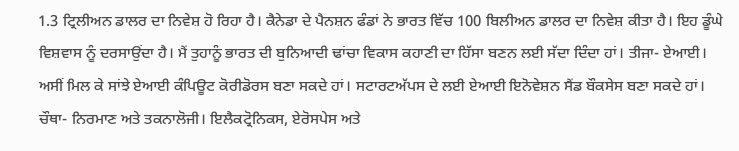1.3 ਟ੍ਰਿਲੀਅਨ ਡਾਲਰ ਦਾ ਨਿਵੇਸ਼ ਹੋ ਰਿਹਾ ਹੈ। ਕੈਨੇਡਾ ਦੇ ਪੈਨਸ਼ਨ ਫੰਡਾਂ ਨੇ ਭਾਰਤ ਵਿੱਚ 100 ਬਿਲੀਅਨ ਡਾਲਰ ਦਾ ਨਿਵੇਸ਼ ਕੀਤਾ ਹੈ। ਇਹ ਡੂੰਘੇ ਵਿਸ਼ਵਾਸ ਨੂੰ ਦਰਸਾਉਂਦਾ ਹੈ। ਮੈਂ ਤੁਹਾਨੂੰ ਭਾਰਤ ਦੀ ਬੁਨਿਆਦੀ ਢਾਂਚਾ ਵਿਕਾਸ ਕਹਾਣੀ ਦਾ ਹਿੱਸਾ ਬਣਨ ਲਈ ਸੱਦਾ ਦਿੰਦਾ ਹਾਂ। ਤੀਜਾ- ਏਆਈ। ਅਸੀਂ ਮਿਲ ਕੇ ਸਾਂਝੇ ਏਆਈ ਕੰਪਿਊਟ ਕੋਰੀਡੋਰਸ ਬਣਾ ਸਕਦੇ ਹਾਂ। ਸਟਾਰਟਅੱਪਸ ਦੇ ਲਈ ਏਆਈ ਇਨੋਵੇਸ਼ਨ ਸੈਂਡ ਬੌਕਸੇਸ ਬਣਾ ਸਕਦੇ ਹਾਂ। ਚੌਥਾ- ਨਿਰਮਾਣ ਅਤੇ ਤਕਨਾਲੋਜੀ। ਇਲੈਕਟ੍ਰੋਨਿਕਸ, ਏਰੋਸਪੇਸ ਅਤੇ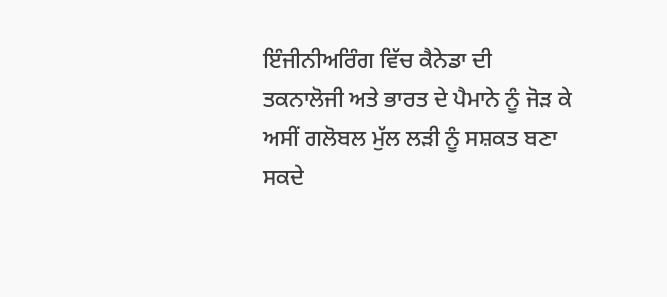ਇੰਜੀਨੀਅਰਿੰਗ ਵਿੱਚ ਕੈਨੇਡਾ ਦੀ ਤਕਨਾਲੋਜੀ ਅਤੇ ਭਾਰਤ ਦੇ ਪੈਮਾਨੇ ਨੂੰ ਜੋੜ ਕੇ ਅਸੀਂ ਗਲੋਬਲ ਮੁੱਲ ਲੜੀ ਨੂੰ ਸਸ਼ਕਤ ਬਣਾ ਸਕਦੇ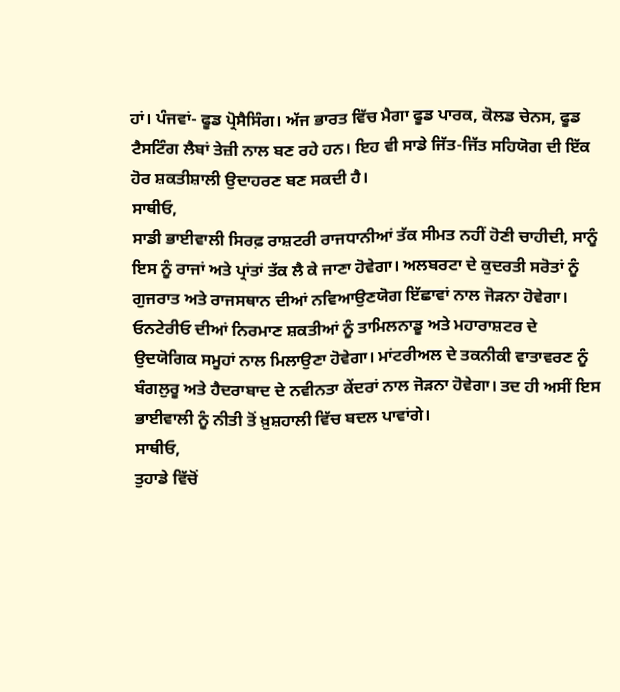ਹਾਂ। ਪੰਜਵਾਂ- ਫੂਡ ਪ੍ਰੋਸੈਸਿੰਗ। ਅੱਜ ਭਾਰਤ ਵਿੱਚ ਮੈਗਾ ਫੂਡ ਪਾਰਕ, ਕੋਲਡ ਚੇਨਸ, ਫੂਡ ਟੈਸਟਿੰਗ ਲੈਬਾਂ ਤੇਜ਼ੀ ਨਾਲ ਬਣ ਰਹੇ ਹਨ। ਇਹ ਵੀ ਸਾਡੇ ਜਿੱਤ-ਜਿੱਤ ਸਹਿਯੋਗ ਦੀ ਇੱਕ ਹੋਰ ਸ਼ਕਤੀਸ਼ਾਲੀ ਉਦਾਹਰਣ ਬਣ ਸਕਦੀ ਹੈ।
ਸਾਥੀਓ,
ਸਾਡੀ ਭਾਈਵਾਲੀ ਸਿਰਫ਼ ਰਾਸ਼ਟਰੀ ਰਾਜਧਾਨੀਆਂ ਤੱਕ ਸੀਮਤ ਨਹੀਂ ਹੋਣੀ ਚਾਹੀਦੀ, ਸਾਨੂੰ ਇਸ ਨੂੰ ਰਾਜਾਂ ਅਤੇ ਪ੍ਰਾਂਤਾਂ ਤੱਕ ਲੈ ਕੇ ਜਾਣਾ ਹੋਵੇਗਾ। ਅਲਬਰਟਾ ਦੇ ਕੁਦਰਤੀ ਸਰੋਤਾਂ ਨੂੰ ਗੁਜਰਾਤ ਅਤੇ ਰਾਜਸਥਾਨ ਦੀਆਂ ਨਵਿਆਉਣਯੋਗ ਇੱਛਾਵਾਂ ਨਾਲ ਜੋੜਨਾ ਹੋਵੇਗਾ। ਓਨਟੇਰੀਓ ਦੀਆਂ ਨਿਰਮਾਣ ਸ਼ਕਤੀਆਂ ਨੂੰ ਤਾਮਿਲਨਾਡੂ ਅਤੇ ਮਹਾਰਾਸ਼ਟਰ ਦੇ ਉਦਯੋਗਿਕ ਸਮੂਹਾਂ ਨਾਲ ਮਿਲਾਉਣਾ ਹੋਵੇਗਾ। ਮਾਂਟਰੀਅਲ ਦੇ ਤਕਨੀਕੀ ਵਾਤਾਵਰਣ ਨੂੰ ਬੰਗਲੁਰੂ ਅਤੇ ਹੈਦਰਾਬਾਦ ਦੇ ਨਵੀਨਤਾ ਕੇਂਦਰਾਂ ਨਾਲ ਜੋੜਨਾ ਹੋਵੇਗਾ। ਤਦ ਹੀ ਅਸੀਂ ਇਸ ਭਾਈਵਾਲੀ ਨੂੰ ਨੀਤੀ ਤੋਂ ਖ਼ੁਸ਼ਹਾਲੀ ਵਿੱਚ ਬਦਲ ਪਾਵਾਂਗੇ।
ਸਾਥੀਓ,
ਤੁਹਾਡੇ ਵਿੱਚੋਂ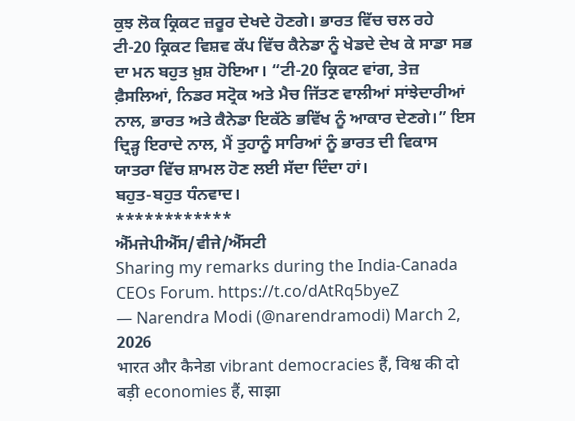ਕੁਝ ਲੋਕ ਕ੍ਰਿਕਟ ਜ਼ਰੂਰ ਦੇਖਦੇ ਹੋਣਗੇ। ਭਾਰਤ ਵਿੱਚ ਚਲ ਰਹੇ ਟੀ-20 ਕ੍ਰਿਕਟ ਵਿਸ਼ਵ ਕੱਪ ਵਿੱਚ ਕੈਨੇਡਾ ਨੂੰ ਖੇਡਦੇ ਦੇਖ ਕੇ ਸਾਡਾ ਸਭ ਦਾ ਮਨ ਬਹੁਤ ਖ਼ੁਸ਼ ਹੋਇਆ। “ਟੀ-20 ਕ੍ਰਿਕਟ ਵਾਂਗ, ਤੇਜ਼ ਫ਼ੈਸਲਿਆਂ, ਨਿਡਰ ਸਟ੍ਰੋਕ ਅਤੇ ਮੈਚ ਜਿੱਤਣ ਵਾਲੀਆਂ ਸਾਂਝੇਦਾਰੀਆਂ ਨਾਲ, ਭਾਰਤ ਅਤੇ ਕੈਨੇਡਾ ਇਕੱਠੇ ਭਵਿੱਖ ਨੂੰ ਆਕਾਰ ਦੇਣਗੇ।” ਇਸ ਦ੍ਰਿੜ੍ਹ ਇਰਾਦੇ ਨਾਲ, ਮੈਂ ਤੁਹਾਨੂੰ ਸਾਰਿਆਂ ਨੂੰ ਭਾਰਤ ਦੀ ਵਿਕਾਸ ਯਾਤਰਾ ਵਿੱਚ ਸ਼ਾਮਲ ਹੋਣ ਲਈ ਸੱਦਾ ਦਿੰਦਾ ਹਾਂ।
ਬਹੁਤ-ਬਹੁਤ ਧੰਨਵਾਦ।
************
ਐੱਮਜੇਪੀਐੱਸ/ਵੀਜੇ/ਐੱਸਟੀ
Sharing my remarks during the India-Canada CEOs Forum. https://t.co/dAtRq5byeZ
— Narendra Modi (@narendramodi) March 2, 2026
भारत और कैनेडा vibrant democracies हैं, विश्व की दो बड़ी economies हैं, साझा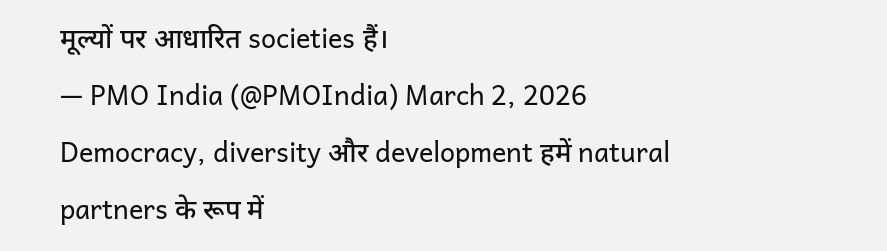मूल्यों पर आधारित societies हैं।
— PMO India (@PMOIndia) March 2, 2026
Democracy, diversity और development हमें natural partners के रूप में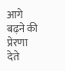आगे बढ़ने की प्रेरणा देते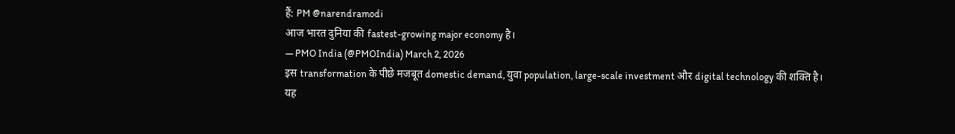हैं: PM @narendramodi
आज भारत दुनिया की fastest-growing major economy है।
— PMO India (@PMOIndia) March 2, 2026
इस transformation के पीछे मजबूत domestic demand, युवा population, large-scale investment और digital technology की शक्ति है।
यह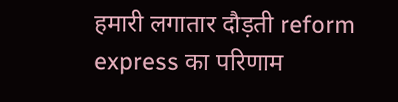हमारी लगातार दौड़ती reform express का परिणाम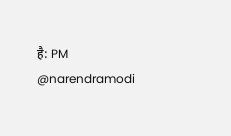है: PM @narendramodi